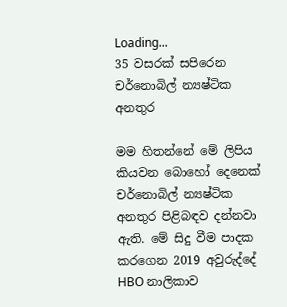Loading...
35 වසරක් සපිරෙන චර්නොබිල් න්‍යෂ්ටික අනතුර

මම හිතන්නේ මේ ලිපිය කියවන බොහෝ දෙනෙක් චර්නොබිල් න්‍යෂ්ටික අනතුර පිළිබඳව දන්නවා ඇති. මේ සිදු වීම පාදක කරගෙන 2019 අවුරුද්දේ HBO නාලිකාව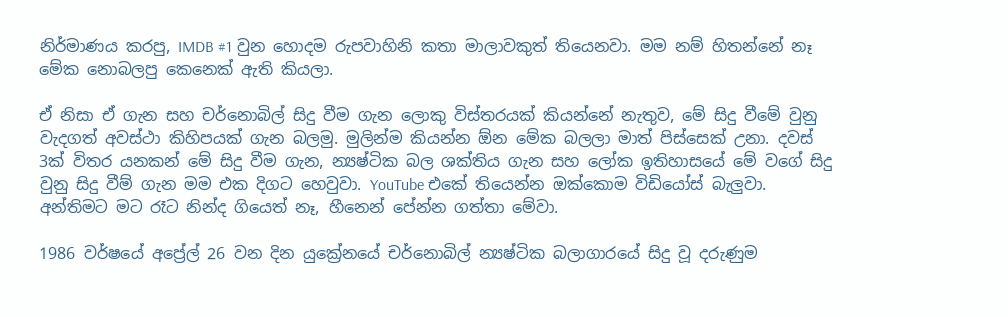නිර්මාණය කරපු, IMDB #1 වුන හොදම රුපවාහිනි කතා මාලාවකුත් තියෙනවා. මම නම් හිතන්නේ නෑ මේක නොබලපු කෙනෙක් ඇති කියලා.

ඒ නිසා ඒ ගැන සහ චර්නොබිල් සිදු වීම ගැන ලොකු විස්තරයක් කියන්නේ නැතුව, මේ සිදු වීමේ වුනු වැදගත් අවස්ථා කිහිපයක් ගැන බලමු. මුලින්ම කියන්න ඕන මේක බලලා මාත් පිස්සෙක් උනා. දවස් 3ක් විතර යනකන් මේ සිදු වීම ගැන, න්‍යෂ්ටික බල ශක්තිය ගැන සහ ලෝක ඉතිහාසයේ මේ වගේ සිදු වුනු සිදු වීම් ගැන මම එක දිගට හෙවුවා. YouTube එකේ තියෙන්න ඔක්කොම විඩියෝස් බැලුවා. අන්තිමට මට රෑට නින්ද ගියෙත් නෑ, හීනෙන් පේන්න ගත්තා මේවා.

1986 වර්ෂයේ අප්‍රේල් 26 වන දින යුක්‍රේනයේ චර්නොබිල් න්‍යෂ්ටික බලාගාරයේ සිදු වූ දරුණුම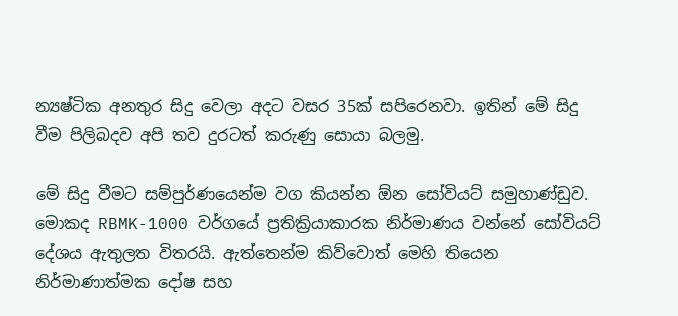න්‍යෂ්ටික අනතුර සිදු වෙලා අදට වසර 35ක් සපිරෙනවා. ඉතින් මේ සිදු වීම පිලිබදව අපි තව දුරටත් කරුණු සොයා බලමු.

මේ සිදු වීමට සම්පුර්ණයෙන්ම වග කියන්න ඕන සෝවියට් සමුහාණ්ඩුව. මොකද RBMK-1000 වර්ගයේ ප්‍රතික්‍රියාකාරක නිර්මාණය වන්නේ සෝවියට් දේශය ඇතුලත විතරයි. ඇත්තෙන්ම කිව්වොත් මෙහි තියෙන නිර්මාණාත්මක දෝෂ සහ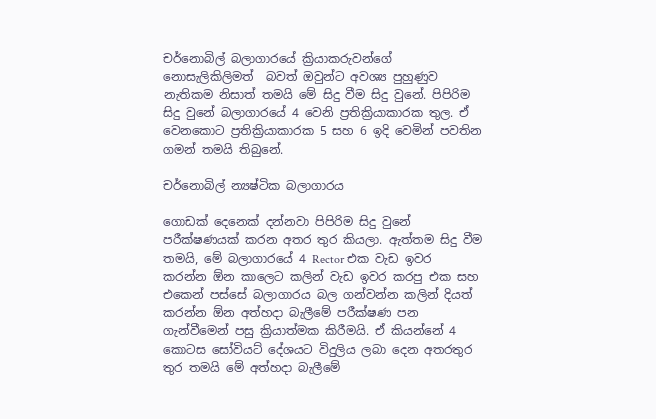චර්නොබිල් බලාගාරයේ ක්‍රියාකරුවන්ගේ නොසැලිකිලිමත්  බවත් ඔවුන්ට අවශ්‍ය පුහුණුව නැතිකම නිසාත් තමයි මේ සිදු වීම සිදු වුනේ. පිපිරිම සිදු වුනේ බලාගාරයේ 4 වෙනි ප්‍රතික්‍රියාකාරක තුල. ඒ වෙනකොට ප්‍රතික්‍රියාකාරක 5 සහ 6 ඉදි වෙමින් පවතින ගමන් තමයි තිබුනේ.

චර්නොබිල් න්‍යෂ්ටික බලාගාරය

ගොඩක් දෙනෙක් දන්නවා පිපිරිම සිදු වුනේ පරීක්ෂණයක් කරන අතර තුර කියලා. ඇත්තම සිදු වීම තමයි, මේ බලාගාරයේ 4 Rector එක වැඩ ඉවර කරන්න ඕන කාලෙට කලින් වැඩ ඉවර කරපු එක සහ එකෙන් පස්සේ බලාගාරය බල ගන්වන්න කලින් දියත් කරන්න ඕන අත්හදා බැලීමේ පරීක්ෂණ පන ගැන්වීමෙන් පසු ක්‍රියාත්මක කිරීමයි. ඒ කියන්නේ 4 කොටස සෝවියට් දේශයට විදුලිය ලබා දෙන අතරතුර තුර තමයි මේ අත්හදා බැලීමේ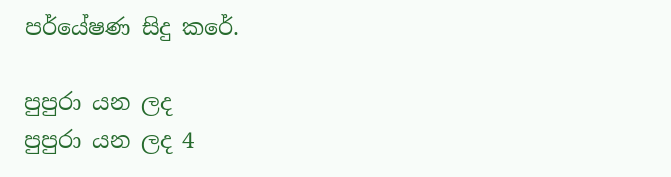පර්යේෂණ සිදු කරේ.

පුපුරා යන ලද
පුපුරා යන ලද 4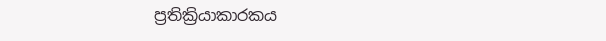ප්‍රතික්‍රියාකාරකය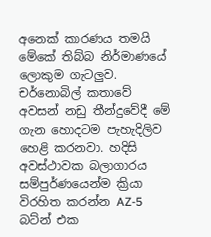අනෙක් කාරණය තමයි මේකේ තිබ්බ නිර්මාණයේ ලොකුම ගැටලුව. චර්නොබිල් කතාවේ අවසන් නඩු තීන්දුවේදී මේ ගැන හොදටම පැහැදිලිව හෙළි කරනවා. හදිසි අවස්ථාවක බලාගාරය සම්පුර්ණයෙන්ම ක්‍රියා විරහිත කරන්න AZ-5 බට්න් එක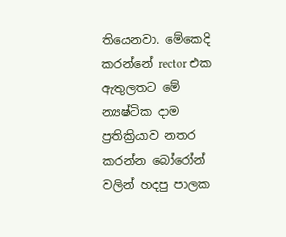තියෙනවා. මේකෙදි කරන්නේ rector එක ඇතුලතට මේ න්‍යෂ්ටික දාම ප්‍රතික්‍රියාව නතර කරන්න බෝරෝන් වලින් හදපු පාලක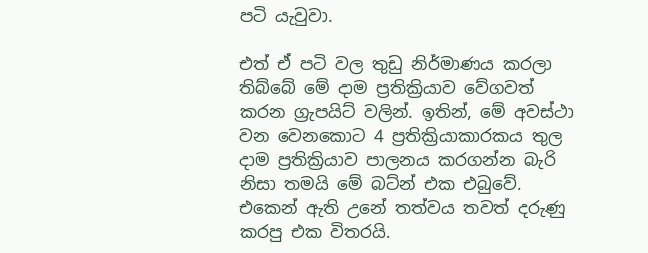පටි යැවුවා.

එත් ඒ පටි වල තුඩු නිර්මාණය කරලා තිබ්බේ මේ දාම ප්‍රතික්‍රියාව වේගවත් කරන ග්‍රැපයිට් වලින්. ඉතින්, මේ අවස්ථා වන වෙනකොට 4 ප්‍රතික්‍රියාකාරකය තුල දාම ප්‍රතික්‍රියාව පාලනය කරගන්න බැරි නිසා තමයි මේ බට්න් එක එබුවේ. එකෙන් ඇති උනේ තත්වය තවත් දරුණු කරපු එක විතරයි.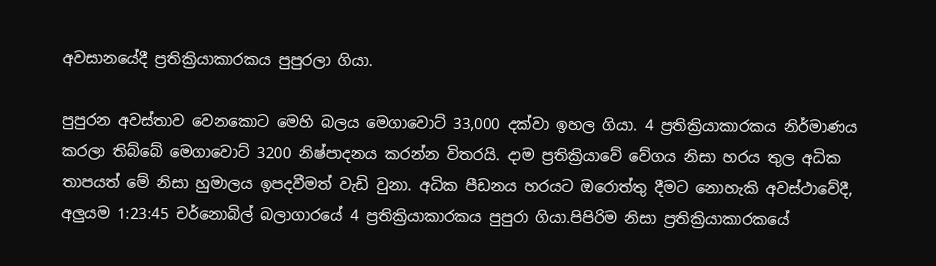අවසානයේදී ප්‍රතික්‍රියාකාරකය පුපුරලා ගියා.

පුපුරන අවස්තාව වෙනකොට මෙහි බලය මෙගාවොට් 33,000 දක්වා ඉහල ගියා. 4 ප්‍රතික්‍රියාකාරකය නිර්මාණය කරලා තිබ්බේ මෙගාවොට් 3200 නිෂ්පාදනය කරන්න විතරයි. දාම ප්‍රතික්‍රියාවේ වේගය නිසා හරය තුල අධික තාපයත් මේ නිසා හුමාලය ඉපදවීමත් වැඩි වුනා. අධික පීඩනය හරයට ඔරොත්තු දීමට නොහැකි අවස්ථාවේදී, අලුයම 1:23:45 චර්නොබිල් බලාගාරයේ 4 ප්‍රතික්‍රියාකාරකය පුපුරා ගියා.පිපිරිම නිසා ප්‍රතික්‍රියාකාරකයේ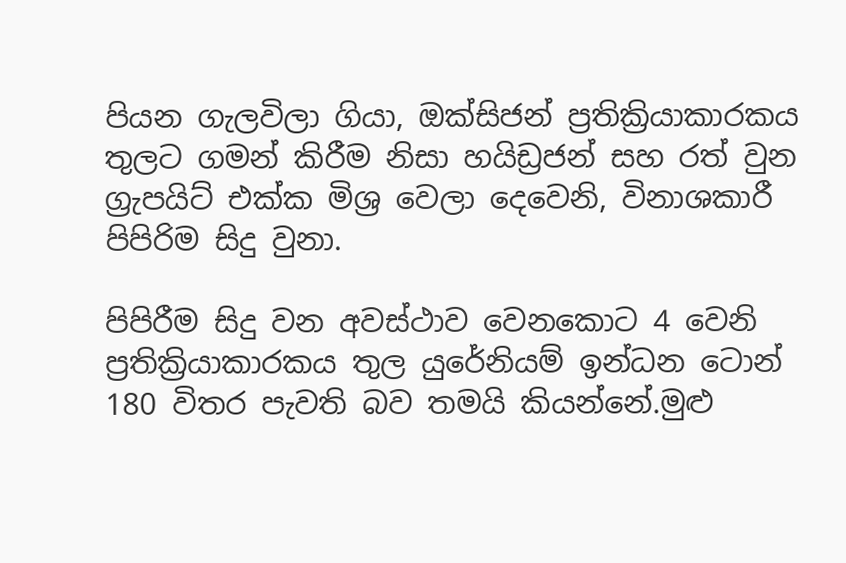පියන ගැලවිලා ගියා, ඔක්සිජන් ප්‍රතික්‍රියාකාරකය තුලට ගමන් කිරීම නිසා හයිඩ්‍රජන් සහ රත් වුන ග්‍රැපයිට් එක්ක මිශ්‍ර වෙලා දෙවෙනි, විනාශකාරී පිපිරිම සිදු වුනා.

පිපිරීම සිදු වන අවස්ථාව වෙනකොට 4 වෙනි ප්‍රතික්‍රියාකාරකය තුල යුරේනියම් ඉන්ධන ටොන් 180 විතර පැවති බව තමයි කියන්නේ.මුළු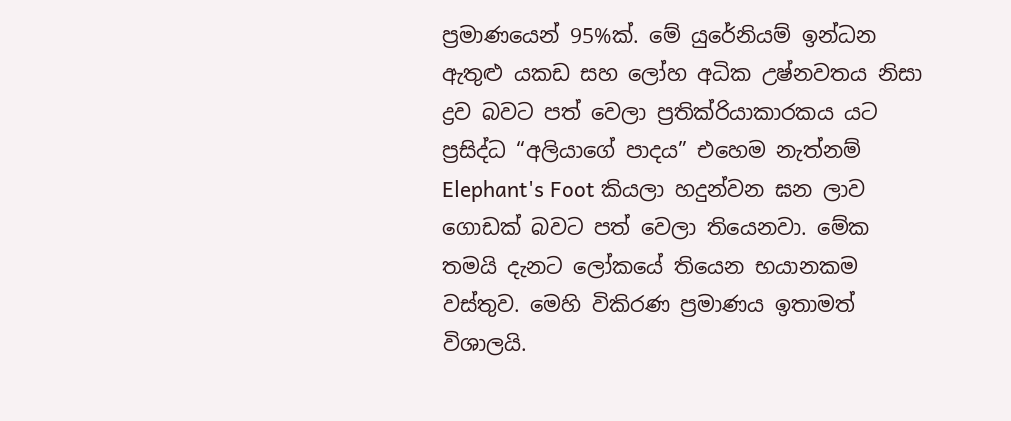ප්‍රමාණයෙන් 95%ක්. මේ යුරේනියම් ඉන්ධන ඇතුළු යකඩ සහ ලෝහ අධික උෂ්නවතය නිසා ද්‍රව බවට පත් වෙලා ප්‍රතික්රියාකාරකය යට ප්‍රසිද්ධ “අලියාගේ පාදය” එහෙම නැත්නම් Elephant's Foot කියලා හදුන්වන ඝන ලාව ගොඩක් බවට පත් වෙලා තියෙනවා. මේක තමයි දැනට ලෝකයේ තියෙන භයානකම වස්තුව. මෙහි විකිරණ ප්‍රමාණය ඉතාමත් විශාලයි.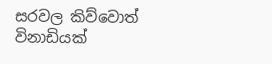සරවල කිව්වොත් විනාඩියක්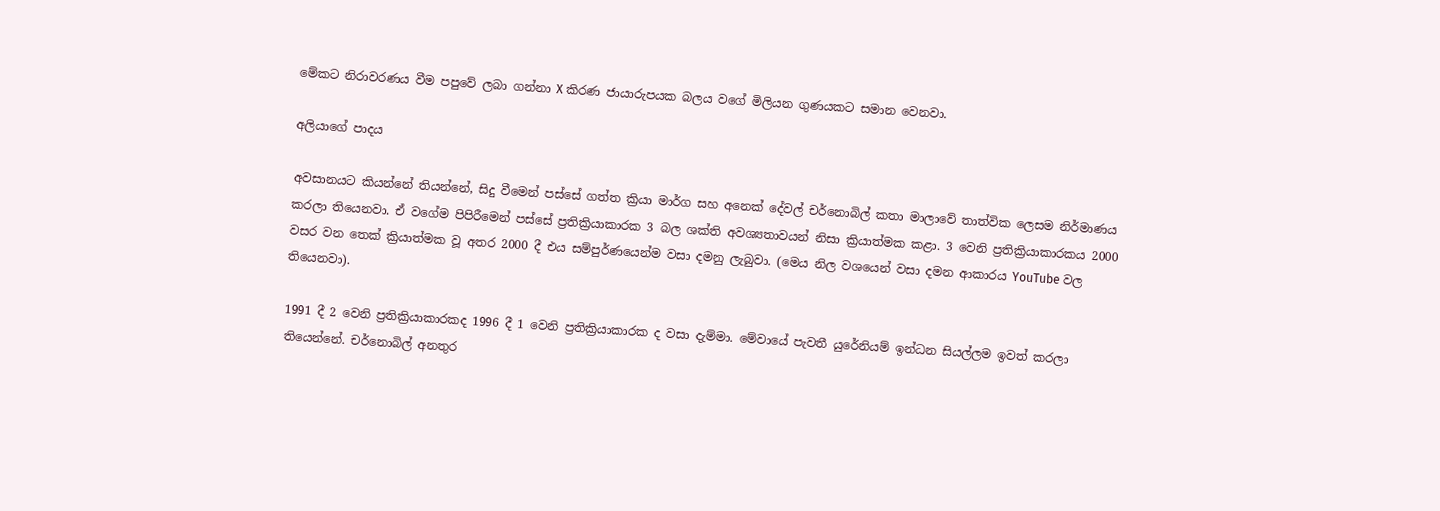මේකට නිරාවරණය වීම පපුවේ ලබා ගන්නා X කිරණ ජායාරුපයක බලය වගේ මිලියන ගුණයකට සමාන වෙනවා.

අලියාගේ පාදය

අවසානයට කියන්නේ තියන්නේ, සිදු වීමෙන් පස්සේ ගත්ත ක්‍රියා මාර්ග සහ අනෙක් දේවල් චර්නොබිල් කතා මාලාවේ තාත්වික ලෙසම නිර්මාණය කරලා තියෙනවා. ඒ වගේම පිපිරීමෙන් පස්සේ ප්‍රතික්‍රියාකාරක 3 බල ශක්ති අවශ්‍යතාවයන් නිසා ක්‍රියාත්මක කළා. 3 වෙනි ප්‍රතික්‍රියාකාරකය 2000 වසර වන තෙක් ක්‍රියාත්මක වූ අතර 2000 දී එය සම්පුර්ණයෙන්ම වසා දමනු ලැබුවා. (මෙය නිල වශයෙන් වසා දමන ආකාරය YouTube වල තියෙනවා).

1991 දී 2 වෙනි ප්‍රතික්‍රියාකාරකද 1996 දී 1 වෙනි ප්‍රතික්‍රියාකාරක ද වසා දැම්මා. මේවායේ පැවතී යුරේනියම් ඉන්ධන සියල්ලම ඉවත් කරලා තියෙන්නේ. චර්නොබිල් අනතුර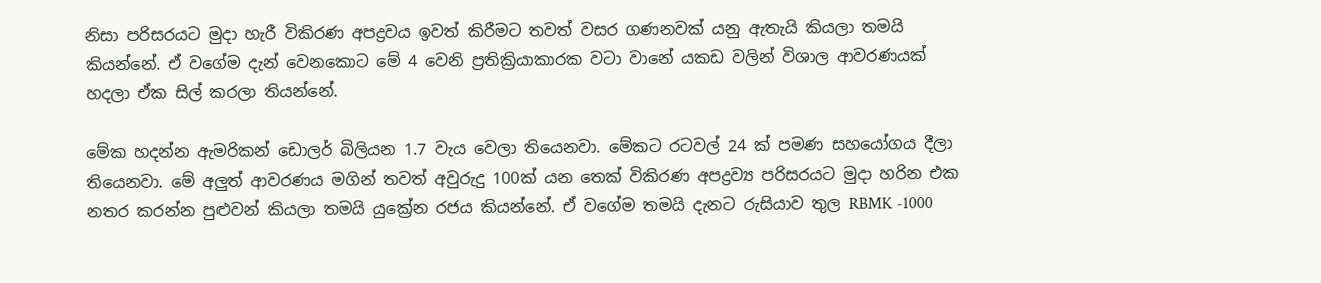නිසා පරිසරයට මුදා හැරී විකිරණ අපද්‍රවය ඉවත් කිරීමට තවත් වසර ගණනවක් යනු ඇතැයි කියලා තමයි කියන්නේ. ඒ වගේම දැන් වෙනකොට මේ 4 වෙනි ප්‍රතික්‍රියාකාරක වටා වානේ යකඩ වලින් විශාල ආවරණයක් හදලා ඒක සිල් කරලා තියන්නේ.

මේක හදන්න ඇමරිකන් ඩොලර් බිලියන 1.7 වැය වෙලා තියෙනවා. මේකට රටවල් 24 ක් පමණ සහයෝගය දීලා තියෙනවා. මේ අලුත් ආවරණය මගින් තවත් අවුරුදු 100ක් යන තෙක් විකිරණ අපද්‍රව්‍ය පරිසරයට මුදා හරින එක නතර කරන්න පුළුවන් කියලා තමයි යුක්‍රේන රජය කියන්නේ. ඒ වගේම තමයි දැනට රුසියාව තුල RBMK -1000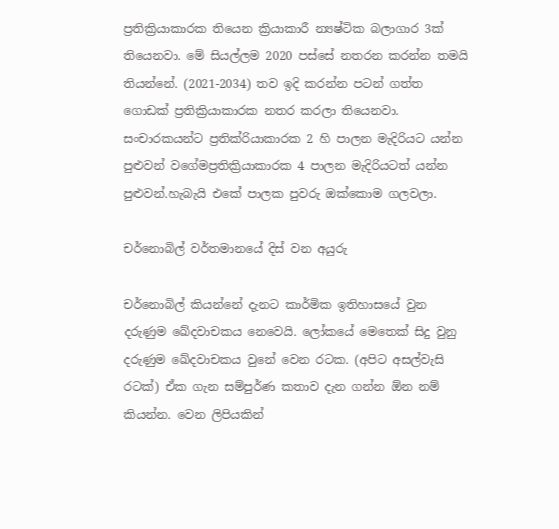ප්‍රතික්‍රියාකාරක තියෙන ක්‍රියාකාරී න්‍යෂ්ටික බලාගාර 3ක් තියෙනවා. මේ සියල්ලම 2020 පස්සේ නතරන කරන්න තමයි තියන්නේ. (2021-2034) තව ඉදි කරන්න පටන් ගත්ත ගොඩක් ප්‍රතික්‍රියාකාරක නතර කරලා තියෙනවා. සංචාරකයන්ට ප්‍රතික්රියාකාරක 2 හි පාලන මැදිරියට යන්න පුළුවන් වගේමප්‍රතික්‍රියාකාරක 4 පාලන මැදිරියටත් යන්න පුළුවන්.හැබැයි එකේ පාලක පුවරු ඔක්කොම ගලවලා.

චර්නොබිල් වර්තමානයේ දිස් වන අයුරු

චර්නොබිල් කියන්නේ දැනට කාර්මික ඉතිහාසයේ වුන දරුණුම ඛේදවාචකය නෙවෙයි. ලෝකයේ මෙතෙක් සිදු වුනු දරුණුම ඛේදවාචකය වුනේ වෙන රටක. (අපිට අසල්වැසි රටක්) ඒක ගැන සම්පුර්ණ කතාව දැන ගන්න ඕන නම් කියන්න. වෙන ලිපියකින්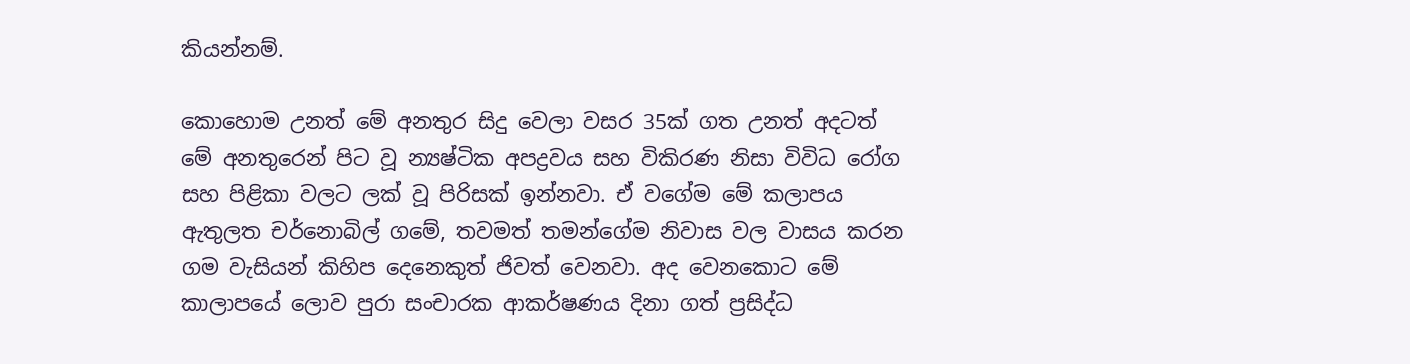කියන්නම්.

කොහොම උනත් මේ අනතුර සිදු වෙලා වසර 35ක් ගත උනත් අදටත් මේ අනතුරෙන් පිට වූ න්‍යෂ්ටික අපද්‍රවය සහ විකිරණ නිසා විවිධ රෝග සහ පිළිකා වලට ලක් වූ පිරිසක් ඉන්නවා. ඒ වගේම මේ කලාපය ඇතුලත චර්නොබිල් ගමේ, තවමත් තමන්ගේම නිවාස වල වාසය කරන ගම වැසියන් කිහිප දෙනෙකුත් ජිවත් වෙනවා. අද වෙනකොට මේ කාලාපයේ ලොව පුරා සංචාරක ආකර්ෂණය දිනා ගත් ප්‍රසිද්ධ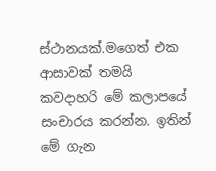ස්ථානයක්.මගෙත් එක ආසාවක් තමයි කවදාහරි මේ කලාපයේ සංචාරය කරන්න. ඉතින් මේ ගැන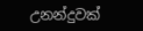උනන්දුවක්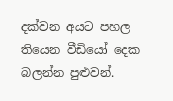දක්වන අයට පහල තියෙන වීඩියෝ දෙක බලන්න පුළුවන්.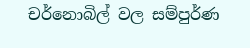චර්නොබිල් වල සම්පුර්ණ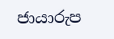ජායාරුප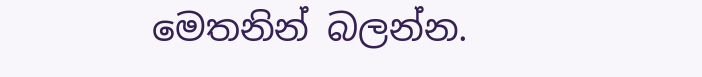මෙතනින් බලන්න.